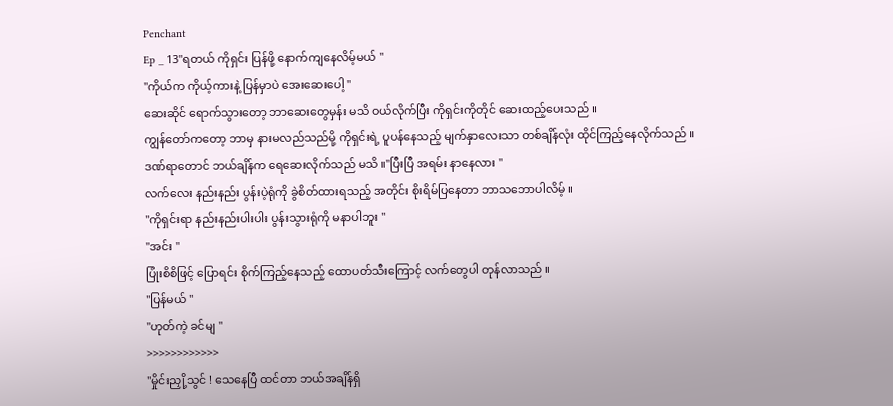Penchant
Ep _ 13"ရတယ် ကိုရှင်း ပြန်ဖို့ နောက်ကျနေလိမ့်မယ် "
"ကိုယ်က ကိုယ့်ကားနဲ့ ပြန်မှာပဲ အေးဆေးပေါ့ "
ဆေးဆိုင် ရောက်သွားတော့ ဘာဆေးတွေမှန်း မသိ ဝယ်လိုက်ပြီး ကိုရှင်းကိုတိုင် ဆေးထည့်ပေးသည် ။
ကျွန်တော်ကတော့ ဘာမှ နားမလည်သည်မို့ ကိုရှင်းရဲ့ ပူပန်နေသည့် မျက်နှာလေးသာ တစ်ချိန်လုံး ထိုင်ကြည့်နေလိုက်သည် ။
ဒဏ်ရာတောင် ဘယ်ချိန်က ရေဆေးလိုက်သည် မသိ ။"ပြီးပြီ အရမ်း နာနေလား "
လက်လေး နည်းနည်း ပွန်းပဲ့ရုံကို ခွဲစိတ်ထားရသည့် အတိုင်း စိုးရိမ်ပြနေတာ ဘာသဘောပါလိမ့် ။
"ကိုရှင်းရာ နည်းနည်းပါးပါး ပွန်းသွားရုံကို မနာပါဘူး "
"အင်း "
ပြုံးစိစိဖြင့် ပြောရင်း စိုက်ကြည့်နေသည့် ထောပတ်သီးကြောင့် လက်တွေပါ တုန်လာသည် ။
"ပြန်မယ် "
"ဟုတ်ကဲ့ ခင်မျ "
>>>>>>>>>>>>
"မှိုင်းညှို့သွင် ! သေနေပြီ ထင်တာ ဘယ်အချိန်ရှိ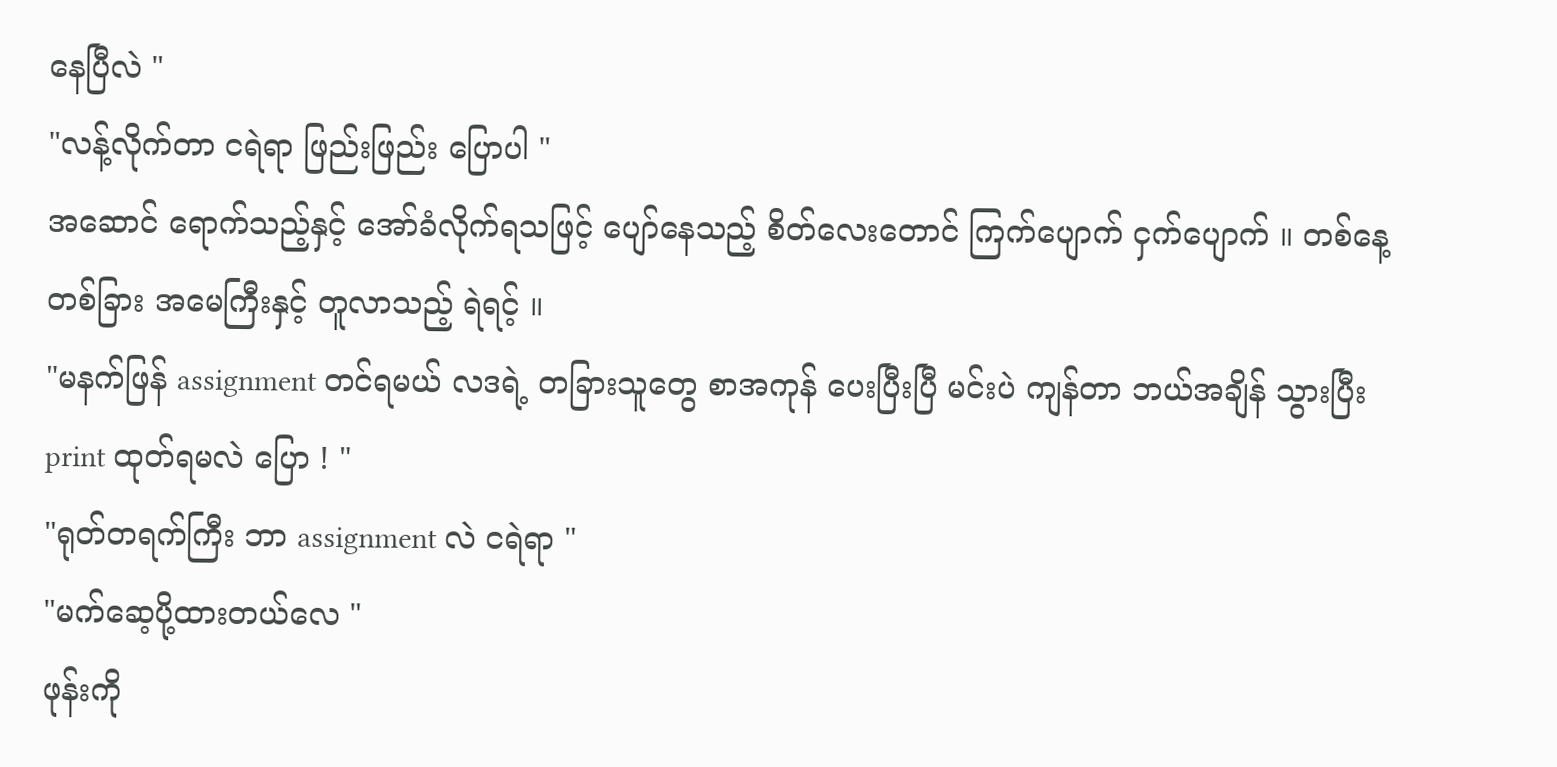နေပြီလဲ "
"လန့်လိုက်တာ ငရဲရာ ဖြည်းဖြည်း ပြောပါ "
အဆောင် ရောက်သည့်နှင့် အော်ခံလိုက်ရသဖြင့် ပျော်နေသည့် စိတ်လေးတောင် ကြက်ပျောက် ငှက်ပျောက် ။ တစ်နေ့တစ်ခြား အမေကြီးနှင့် တူလာသည့် ရဲရင့် ။
"မနက်ဖြန် assignment တင်ရမယ် လဒရဲ့ တခြားသူတွေ စာအကုန် ပေးပြီးပြီ မင်းပဲ ကျန်တာ ဘယ်အချိန် သွားပြီး print ထုတ်ရမလဲ ပြော ! "
"ရုတ်တရက်ကြီး ဘာ assignment လဲ ငရဲရာ "
"မက်ဆေ့ပို့ထားတယ်လေ "
ဖုန်းကို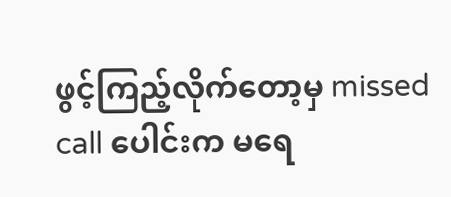ဖွင့်ကြည့်လိုက်တော့မှ missed call ပေါင်းက မရေ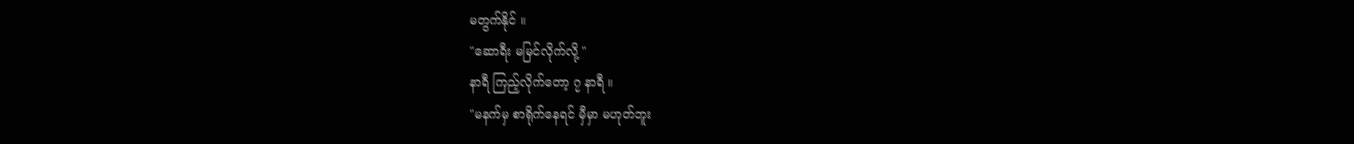မတွက်နိုင် ။
"ဆောရီး မမြင်လိုက်လို့ "
နာရီ ကြည့်လိုက်တော့ ၇ နာရီ ။
"မနက်မှ စာရိုက်နေရင် မှီမှာ မဟုတ်ဘူး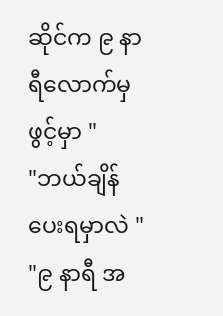ဆိုင်က ၉ နာရီလောက်မှ ဖွင့်မှာ "
"ဘယ်ချိန်ပေးရမှာလဲ "
"၉ နာရီ အ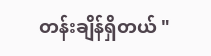တန်းချိန်ရှိတယ် "